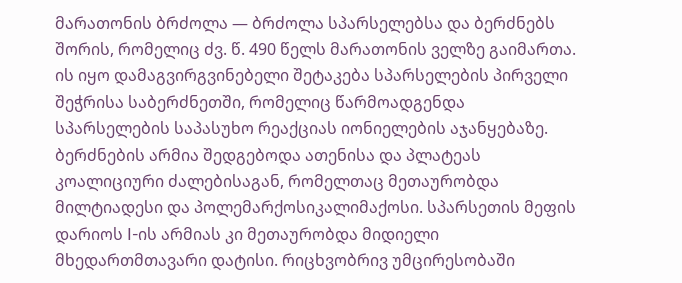მარათონის ბრძოლა — ბრძოლა სპარსელებსა და ბერძნებს შორის, რომელიც ძვ. წ. 490 წელს მარათონის ველზე გაიმართა. ის იყო დამაგვირგვინებელი შეტაკება სპარსელების პირველი შეჭრისა საბერძნეთში, რომელიც წარმოადგენდა სპარსელების საპასუხო რეაქციას იონიელების აჯანყებაზე. ბერძნების არმია შედგებოდა ათენისა და პლატეას კოალიციური ძალებისაგან, რომელთაც მეთაურობდა მილტიადესი და პოლემარქოსიკალიმაქოსი. სპარსეთის მეფის დარიოს I-ის არმიას კი მეთაურობდა მიდიელი მხედართმთავარი დატისი. რიცხვობრივ უმცირესობაში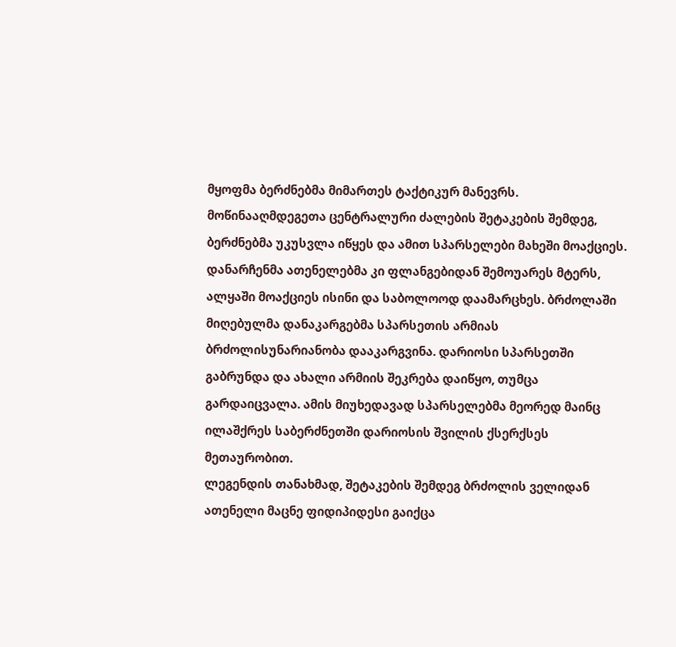მყოფმა ბერძნებმა მიმართეს ტაქტიკურ მანევრს. მოწინააღმდეგეთა ცენტრალური ძალების შეტაკების შემდეგ, ბერძნებმა უკუსვლა იწყეს და ამით სპარსელები მახეში მოაქციეს. დანარჩენმა ათენელებმა კი ფლანგებიდან შემოუარეს მტერს, ალყაში მოაქციეს ისინი და საბოლოოდ დაამარცხეს. ბრძოლაში მიღებულმა დანაკარგებმა სპარსეთის არმიას ბრძოლისუნარიანობა დააკარგვინა. დარიოსი სპარსეთში გაბრუნდა და ახალი არმიის შეკრება დაიწყო, თუმცა გარდაიცვალა. ამის მიუხედავად სპარსელებმა მეორედ მაინც ილაშქრეს საბერძნეთში დარიოსის შვილის ქსერქსეს მეთაურობით.
ლეგენდის თანახმად, შეტაკების შემდეგ ბრძოლის ველიდან ათენელი მაცნე ფიდიპიდესი გაიქცა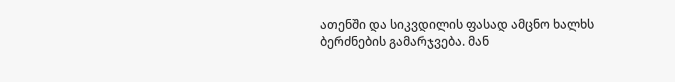ათენში და სიკვდილის ფასად ამცნო ხალხს ბერძნების გამარჯვება. მან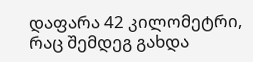დაფარა 42 კილომეტრი, რაც შემდეგ გახდა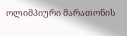ოლიმპიური მარათონის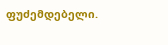ფუძემდებელი.